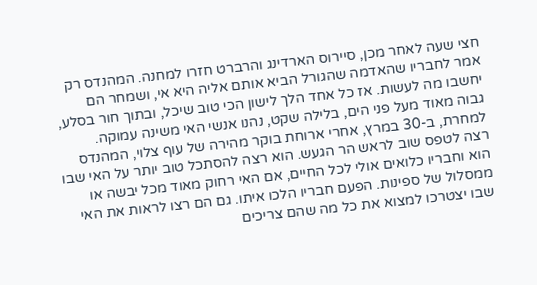חצי שעה לאחר מכן, סיירוס הארדינג והרברט חזרו למחנה. המהנדס רק אמר לחבריו שהאדמה שהגורל הביא אותם אליה היא אי, ושמחר הם יחשבו מה לעשות. אז כל אחד הלך לישון הכי טוב שיכל, ובתוך חור בסלע, גבוה מאוד מעל פני הים, בלילה שקט, נהנו אנשי האי משינה עמוקה.
למחרת, ב-30 במרץ, אחרי ארוחת בוקר מהירה של עוף צלוי, המהנדס רצה לטפס שוב לראש הר הגעש. הוא רצה להסתכל טוב יותר על האי שבו הוא וחבריו כלואים אולי לכל החיים, אם האי רחוק מאוד מכל יבשה או ממסלול של ספינות. הפעם חבריו הלכו איתו. גם הם רצו לראות את האי שבו יצטרכו למצוא את כל מה שהם צריכים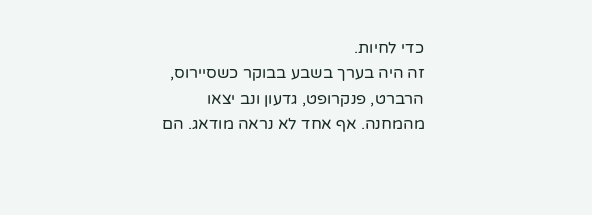כדי לחיות.
זה היה בערך בשבע בבוקר כשסיירוס, הרברט, פנקרופט, גדעון ונב יצאו מהמחנה. אף אחד לא נראה מודאג. הם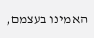האמינו בעצמם,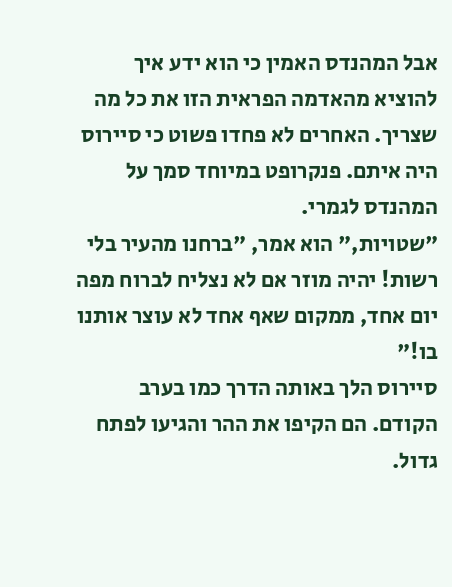אבל המהנדס האמין כי הוא ידע איך להוציא מהאדמה הפראית הזו את כל מה שצריך. האחרים לא פחדו פשוט כי סיירוס היה איתם. פנקרופט במיוחד סמך על המהנדס לגמרי.
"שטויות," הוא אמר, "ברחנו מהעיר בלי רשות! יהיה מוזר אם לא נצליח לברוח מפה יום אחד, ממקום שאף אחד לא עוצר אותנו בו!"
סיירוס הלך באותה הדרך כמו בערב הקודם. הם הקיפו את ההר והגיעו לפתח גדול.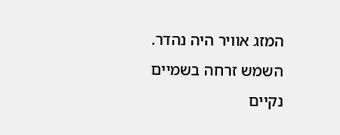המזג אוויר היה נהדר. השמש זרחה בשמיים נקיים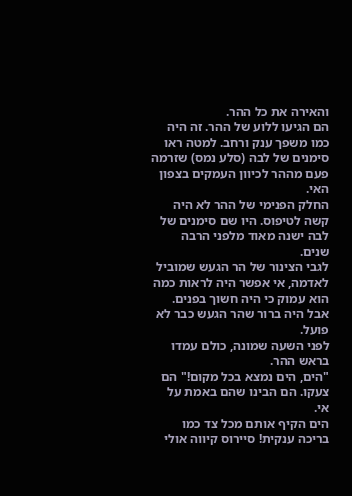והאירה את כל ההר.
הם הגיעו ללוע של ההר. זה היה כמו משפך ענק ורחב. למטה ראו סימנים של לבה (סלע נמס) שזרמה פעם מההר לכיוון העמקים בצפון האי.
החלק הפנימי של ההר לא היה קשה לטיפוס. היו שם סימנים של לבה ישנה מאוד מלפני הרבה שנים.
לגבי הצינור של הר הגעש שמוביל לאדמה, אי אפשר היה לראות כמה הוא עמוק כי היה חשוך בפנים. אבל היה ברור שהר הגעש כבר לא פועל.
לפני השעה שמונה, כולם עמדו בראש ההר.
"הים, הים נמצא בכל מקום!" הם צעקו. הם הבינו שהם באמת על אי.
הים הקיף אותם מכל צד כמו בריכה ענקית! סיירוס קיווה אולי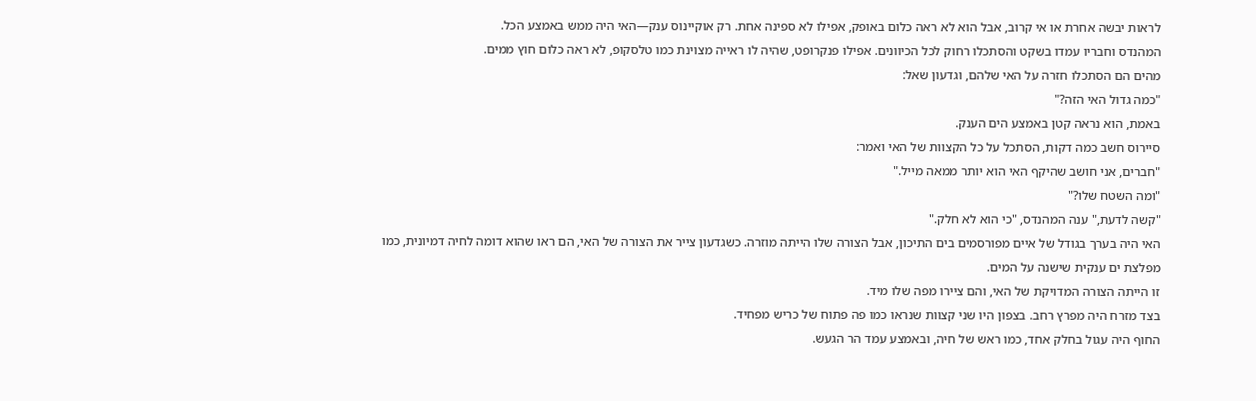לראות יבשה אחרת או אי קרוב, אבל הוא לא ראה כלום באופק, אפילו לא ספינה אחת. רק אוקיינוס ענק—האי היה ממש באמצע הכל.
המהנדס וחבריו עמדו בשקט והסתכלו רחוק לכל הכיוונים. אפילו פנקרופט, שהיה לו ראייה מצוינת כמו טלסקופ, לא ראה כלום חוץ ממים.
מהים הם הסתכלו חזרה על האי שלהם, וגדעון שאל:
"כמה גדול האי הזה?"
באמת, הוא נראה קטן באמצע הים הענק.
סיירוס חשב כמה דקות, הסתכל על כל הקצוות של האי ואמר:
"חברים, אני חושב שהיקף האי הוא יותר ממאה מייל."
"ומה השטח שלו?"
"קשה לדעת," ענה המהנדס, "כי הוא לא חלק."
האי היה בערך בגודל של איים מפורסמים בים התיכון, אבל הצורה שלו הייתה מוזרה. כשגדעון צייר את הצורה של האי, הם ראו שהוא דומה לחיה דמיונית, כמו מפלצת ים ענקית שישנה על המים.
זו הייתה הצורה המדויקת של האי, והם ציירו מפה שלו מיד.
בצד מזרח היה מפרץ רחב. בצפון היו שני קצוות שנראו כמו פה פתוח של כריש מפחיד.
החוף היה עגול בחלק אחד, כמו ראש של חיה, ובאמצע עמד הר הגעש.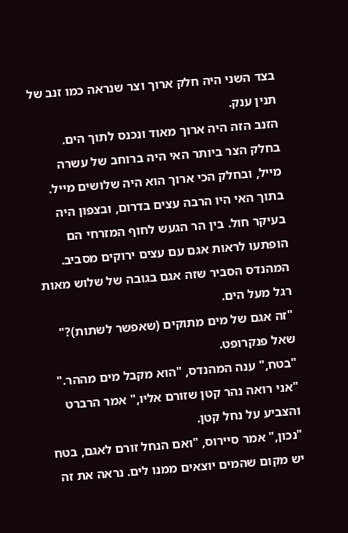בצד השני היה חלק ארוך וצר שנראה כמו זנב של תנין ענק.
הזנב הזה היה ארוך מאוד ונכנס לתוך הים.
בחלק הצר ביותר האי היה ברוחב של עשרה מייל, ובחלק הכי ארוך הוא היה שלושים מייל.
בתוך האי היו הרבה עצים בדרום, ובצפון היה בעיקר חול. בין הר הגעש לחוף המזרחי הם הופתעו לראות אגם עם עצים ירוקים מסביב. המהנדס הסביר שזה אגם בגובה של שלוש מאות רגל מעל הים.
"זה אגם של מים מתוקים (שאפשר לשתות)?" שאל פנקרופט.
"בטח," ענה המהנדס, "הוא מקבל מים מההר."
"אני רואה נהר קטן שזורם אליו," אמר הרברט והצביע על נחל קטן.
"נכון," אמר סיירוס, "ואם הנחל זורם לאגם, בטח יש מקום שהמים יוצאים ממנו לים. נראה את זה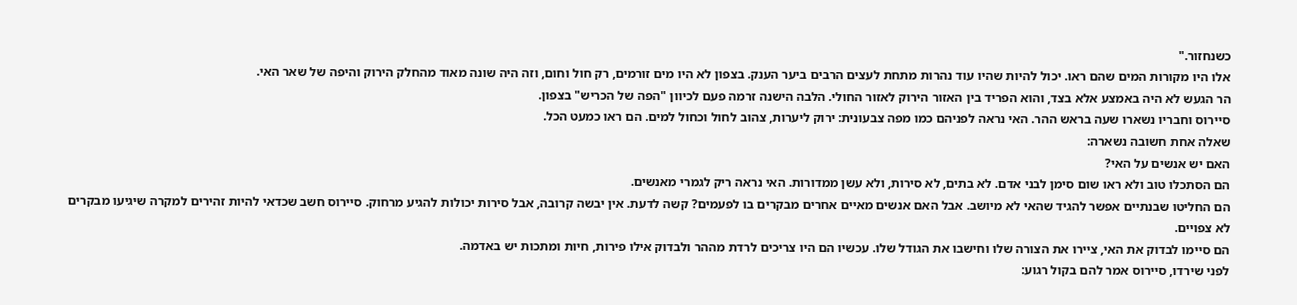כשנחזור."
אלו היו מקורות המים שהם ראו. יכול להיות שהיו עוד נהרות מתחת לעצים הרבים ביער הענק. בצפון לא היו מים זורמים, רק חול וחום, וזה היה שונה מאוד מהחלק הירוק והיפה של שאר האי.
הר הגעש לא היה באמצע אלא בצד, והוא הפריד בין האזור הירוק לאזור החולי. הלבה הישנה זרמה פעם לכיוון "הפה של הכריש" בצפון.
סיירוס וחבריו נשארו שעה בראש ההר. האי נראה לפניהם כמו מפה צבעונית: ירוק ליערות, צהוב לחול וכחול למים. הם ראו כמעט הכל.
שאלה אחת חשובה נשארה:
האם יש אנשים על האי?
הם הסתכלו טוב ולא ראו שום סימן לבני אדם. לא בתים, לא סירות, ולא עשן ממדורות. האי נראה ריק לגמרי מאנשים.
הם החליטו שבנתיים אפשר להגיד שהאי לא מיושב. אבל האם אנשים מאיים אחרים מבקרים בו לפעמים? קשה לדעת. אין יבשה קרובה, אבל סירות יכולות להגיע מרחוק. סיירוס חשב שכדאי להיות זהירים למקרה שיגיעו מבקרים לא צפויים.
הם סיימו לבדוק את האי, ציירו את הצורה שלו וחישבו את הגודל שלו. עכשיו הם היו צריכים לרדת מההר ולבדוק אילו פירות, חיות ומתכות יש באדמה.
לפני שירדו, סיירוס אמר להם בקול רגוע: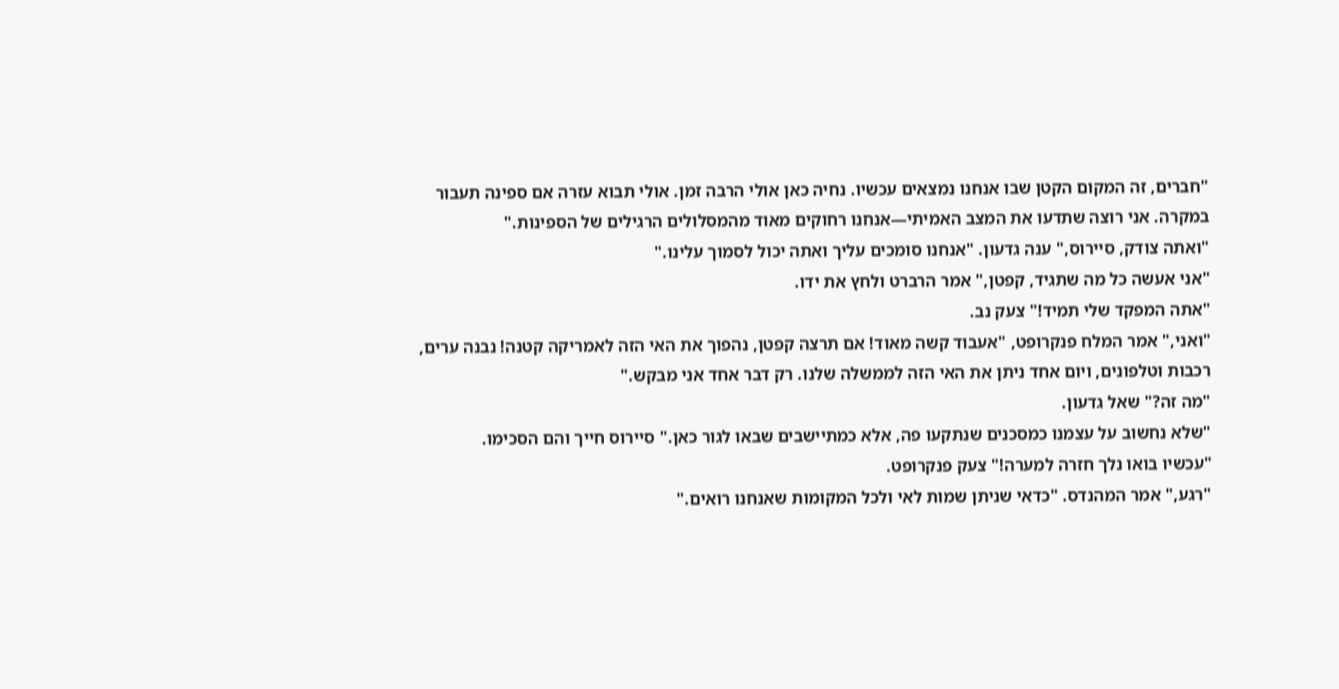"חברים, זה המקום הקטן שבו אנחנו נמצאים עכשיו. נחיה כאן אולי הרבה זמן. אולי תבוא עזרה אם ספינה תעבור במקרה. אני רוצה שתדעו את המצב האמיתי—אנחנו רחוקים מאוד מהמסלולים הרגילים של הספינות."
"ואתה צודק, סיירוס," ענה גדעון. "אנחנו סומכים עליך ואתה יכול לסמוך עלינו."
"אני אעשה כל מה שתגיד, קפטן," אמר הרברט ולחץ את ידו.
"אתה המפקד שלי תמיד!" צעק נב.
"ואני," אמר המלח פנקרופט, "אעבוד קשה מאוד! אם תרצה קפטן, נהפוך את האי הזה לאמריקה קטנה! נבנה ערים, רכבות וטלפונים, ויום אחד ניתן את האי הזה לממשלה שלנו. רק דבר אחד אני מבקש."
"מה זה?" שאל גדעון.
"שלא נחשוב על עצמנו כמסכנים שנתקעו פה, אלא כמתיישבים שבאו לגור כאן." סיירוס חייך והם הסכימו.
"עכשיו בואו נלך חזרה למערה!" צעק פנקרופט.
"רגע," אמר המהנדס. "כדאי שניתן שמות לאי ולכל המקומות שאנחנו רואים."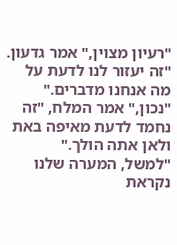"רעיון מצוין," אמר גדעון. "זה יעזור לנו לדעת על מה אנחנו מדברים."
"נכון," אמר המלח, "זה נחמד לדעת מאיפה באת ולאן אתה הולך."
"למשל, המערה שלנו נקראת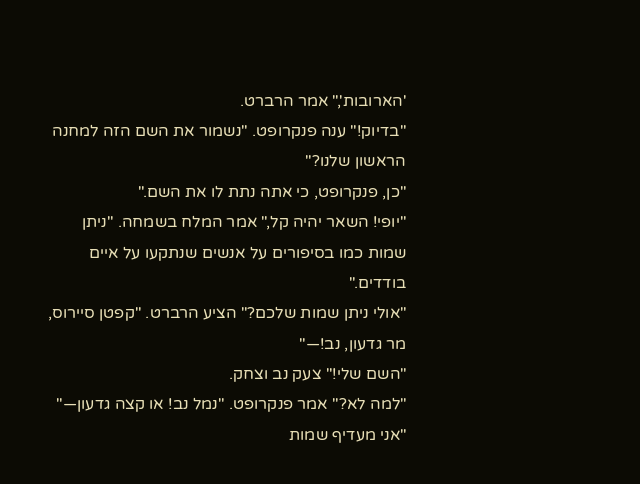'הארובות'," אמר הרברט.
"בדיוק!" ענה פנקרופט. "נשמור את השם הזה למחנה הראשון שלנו?"
"כן, פנקרופט, כי אתה נתת לו את השם."
"יופי! השאר יהיה קל," אמר המלח בשמחה. "ניתן שמות כמו בסיפורים על אנשים שנתקעו על איים בודדים."
"אולי ניתן שמות שלכם?" הציע הרברט. "קפטן סיירוס, מר גדעון, נב!—"
"השם שלי!" צעק נב וצחק.
"למה לא?" אמר פנקרופט. "נמל נב! או קצה גדעון—"
"אני מעדיף שמות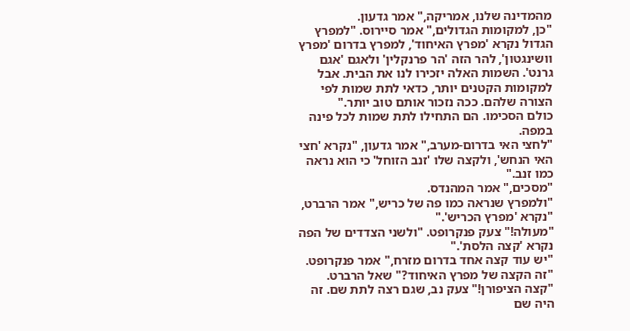מהמדינה שלנו, אמריקה," אמר גדעון.
"כן, למקומות הגדולים," אמר סיירוס. "למפרץ הגדול נקרא 'מפרץ האיחוד', למפרץ בדרום 'מפרץ וושינגטון', להר הזה 'הר פרנקלין' ולאגם 'אגם גרנט'. השמות האלה יזכירו לנו את הבית. אבל למקומות הקטנים יותר, כדאי לתת שמות לפי הצורה שלהם. ככה נזכור אותם טוב יותר."
כולם הסכימו. הם התחילו לתת שמות לכל פינה במפה.
"לחצי האי בדרום-מערב," אמר גדעון, "נקרא 'חצי האי הנחש', ולקצה שלו 'זנב הזוחל' כי הוא נראה כמו זנב."
"מסכים," אמר המהנדס.
"ולמפרץ שנראה כמו פה של כריש," אמר הרברט, "נקרא 'מפרץ הכריש'."
"מעולה!" צעק פנקרופט. "ולשני הצדדים של הפה נקרא 'קצה הלסת'."
"יש עוד קצה אחד בדרום מזרח," אמר פנקרופט.
"זה הקצה של מפרץ האיחוד?" שאל הרברט.
"קצה הציפורן!" צעק נב, שגם רצה לתת שם. זה היה שם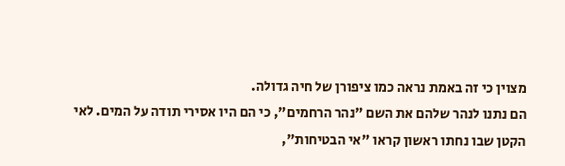מצוין כי זה באמת נראה כמו ציפורן של חיה גדולה.
הם נתנו לנהר שלהם את השם "נהר הרחמים", כי הם היו אסירי תודה על המים. לאי הקטן שבו נחתו ראשון קראו "אי הבטיחות",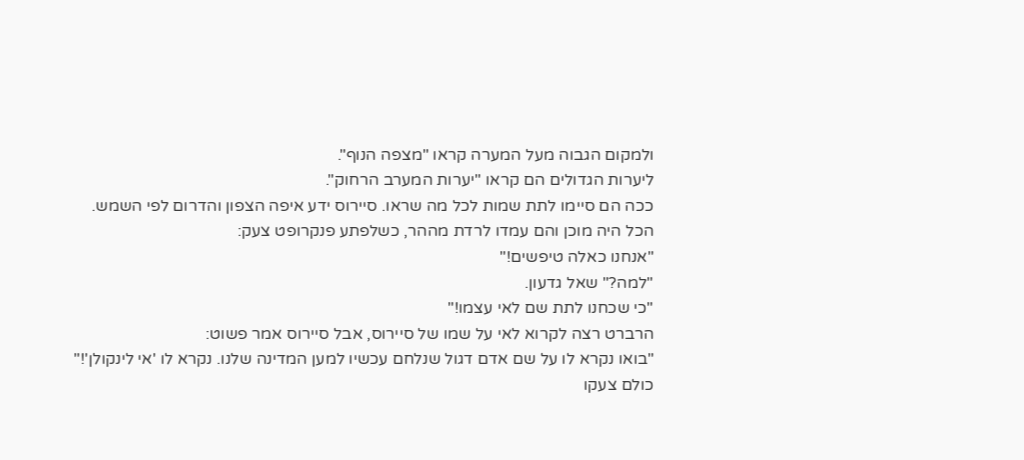ולמקום הגבוה מעל המערה קראו "מצפה הנוף".
ליערות הגדולים הם קראו "יערות המערב הרחוק".
ככה הם סיימו לתת שמות לכל מה שראו. סיירוס ידע איפה הצפון והדרום לפי השמש.
הכל היה מוכן והם עמדו לרדת מההר, כשלפתע פנקרופט צעק:
"אנחנו כאלה טיפשים!"
"למה?" שאל גדעון.
"כי שכחנו לתת שם לאי עצמו!"
הרברט רצה לקרוא לאי על שמו של סיירוס, אבל סיירוס אמר פשוט:
"בואו נקרא לו על שם אדם דגול שנלחם עכשיו למען המדינה שלנו. נקרא לו 'אי לינקולן'!"
כולם צעקו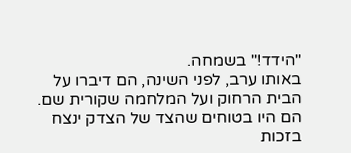"הידד!" בשמחה.
באותו ערב, לפני השינה, הם דיברו על הבית הרחוק ועל המלחמה שקורית שם. הם היו בטוחים שהצד של הצדק ינצח בזכות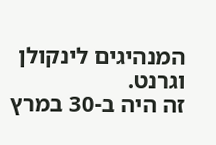המנהיגים לינקולן וגרנט.
זה היה ב-30 במרץ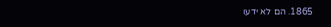1865. הם לא ידעו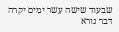שבעוד שישה עשר ימים יקרה דבר נורא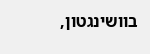בוושינגטון,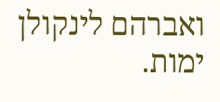ואברהם לינקולן ימות.